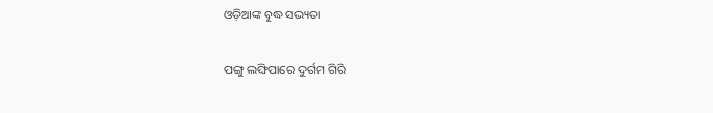ଓଡ଼ିଆଙ୍କ ବୁଦ୍ଧ ସଭ୍ୟତା

ପଙ୍ଗୁ ଲଙ୍ଘିପାରେ ଦୁର୍ଗମ ଗିରି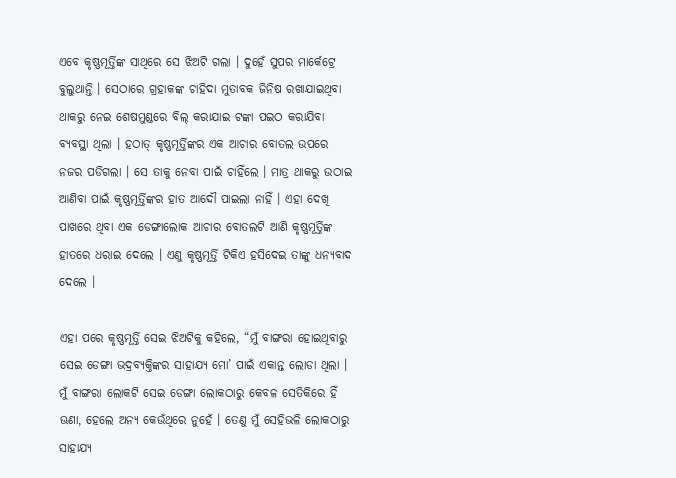ଏବେ କୃଷ୍ଣମୂର୍ତ୍ତିଙ୍କ ସାଥିରେ ସେ ଝିଅଟି ଗଲା । ଦୁହେଁ ସୁପର ମାର୍କେଟ୍ରେ ବୁଲୁଥାନ୍ତି । ସେଠାରେ ଗ୍ରହାକଙ୍କ ଚାହିଦା ମୁତାବକ ଜିନିଷ ରଖାଯାଇଥିବା ଥାକରୁ ନେଇ ଶେଷମୁଣ୍ଡରେ ବିଲ୍ କରାଯାଇ ଟଙ୍କା ପଇଠ କରାଯିବା ବ୍ୟବସ୍ଥା ଥିଲା । ହଠାତ୍ କୃଷ୍ଣମୂର୍ତ୍ତିଙ୍କର ଏକ ଆଚାର ବୋତଲ ଉପରେ ନଜର ପଡିଗଲା । ସେ ତାକୁ ନେବା ପାଇଁ ଚାହିଁଲେ । ମାତ୍ର ଥାକରୁ ଉଠାଇ ଆଣିବା ପାଇଁ କୃଷ୍ଣମୂର୍ତ୍ତିଙ୍କର ହାତ ଆଦୌ ପାଇଲା ନାହିଁ । ଏହା ଦେଖି ପାଖରେ ଥିବା ଏକ ଡେଙ୍ଗାଲୋକ ଆଚାର ବୋତଲଟି ଆଣି କୃଷ୍ଣମୂର୍ତ୍ତିଙ୍କ ହାତରେ ଧରାଇ ଦେଲେ । ଏଣୁ କୃଷ୍ଣମୂର୍ତ୍ତି ଟିକିଏ ହସିଦେଇ ତାଙ୍କୁ ଧନ୍ୟବାଦ ଦେଲେ ।

ଏହା ପରେ କୃଷ୍ଣମୂର୍ତ୍ତି ସେଇ ଝିଅଟିକୁ କହିଲେ, “ମୁଁ ବାଙ୍ଗରା ହୋଇଥିବାରୁ ସେଇ ଡେଙ୍ଗା ଭଦ୍ରବ୍ୟକ୍ତିଙ୍କର ସାହାଯ୍ୟ ମୋ’ ପାଇଁ ଏକାନ୍ତ ଲୋଡା ଥିଲା । ମୁଁ ବାଙ୍ଗରା ଲୋକଟି ସେଇ ଡେଙ୍ଗା ଲୋକଠାରୁ କେବଳ ସେତିକିରେ ହିଁ ଊଣା, ହେଲେ ଅନ୍ୟ କେଉଁଥିରେ ନୁହେଁ । ତେଣୁ ମୁଁ ସେହିଭଳି ଲୋକଠାରୁ ସାହାଯ୍ୟ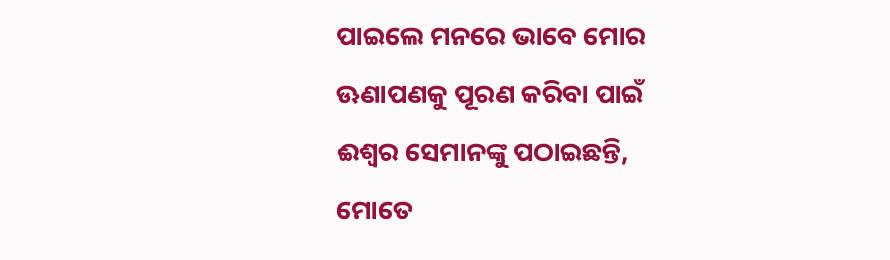ପାଇଲେ ମନରେ ଭାବେ ମୋର ଊଣାପଣକୁ ପୂରଣ କରିବା ପାଇଁ ଈଶ୍ୱର ସେମାନଙ୍କୁ ପଠାଇଛନ୍ତି, ମୋତେ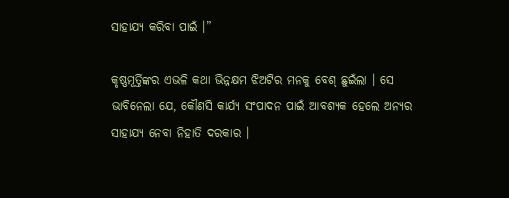ସାହାଯ୍ୟ କରିବା ପାଇଁ ।”

କୃଷ୍ଣମୂର୍ତ୍ତିଙ୍କର ଏଭଳି କଥା ଭିନ୍ନକ୍ଷମ ଝିଅଟିର ମନକୁ ବେଶ୍ ଛୁଇଁଲା । ସେ ଭାବିନେଲା ଯେ, କୌଣସି କାର୍ଯ୍ୟ ସଂପାଦନ ପାଇଁ ଆବଶ୍ୟକ ହେଲେ ଅନ୍ୟର ସାହାଯ୍ୟ ନେବା ନିହାତି ଦରକାର ।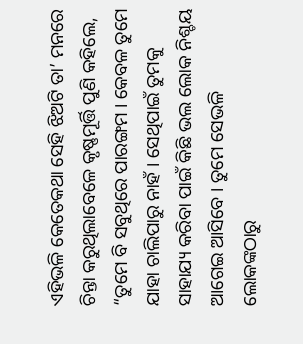ଏହିଭଳି କେତେକଥା ସେହି ଝିଅଟି ତା’ ମନରେ ଚିନ୍ତା କରୁଥିଲାବେଳେ କୃଷ୍ଣମୂର୍ତ୍ତି ପୁଣି କହିଲେ, “ତୁମେ ବି ସବୁଥିରେ ପାରଙ୍ଗମ । କେବଳ ତୁମେ ଯାହା ଚାଲିପାରୁ ନାହଁ । ସେଥିପାଇଁ ତୁମକୁ ସାହାଯ୍ୟ କରିବା ପାଇଁ କିଛି ଭଲ ଲୋକ ନିଶ୍ଚୟ ଆଗେଇ ଆସିବେ । ତୁମେ ସେଭଳି ଲୋକଙ୍କଠାରୁ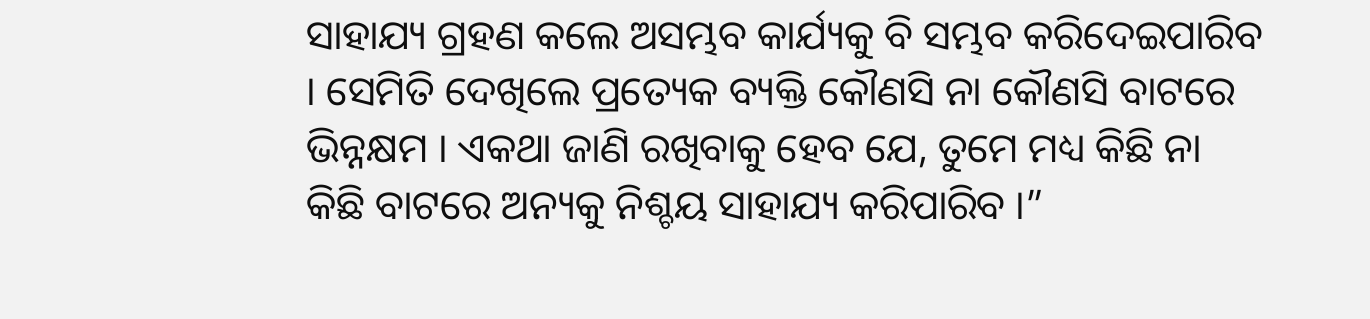ସାହାଯ୍ୟ ଗ୍ରହଣ କଲେ ଅସମ୍ଭବ କାର୍ଯ୍ୟକୁ ବି ସମ୍ଭବ କରିଦେଇପାରିବ । ସେମିତି ଦେଖିଲେ ପ୍ରତ୍ୟେକ ବ୍ୟକ୍ତି କୌଣସି ନା କୌଣସି ବାଟରେ ଭିନ୍ନକ୍ଷମ । ଏକଥା ଜାଣି ରଖିବାକୁ ହେବ ଯେ, ତୁମେ ମଧ୍ୟ କିଛି ନା କିଛି ବାଟରେ ଅନ୍ୟକୁ ନିଶ୍ଚୟ ସାହାଯ୍ୟ କରିପାରିବ ।”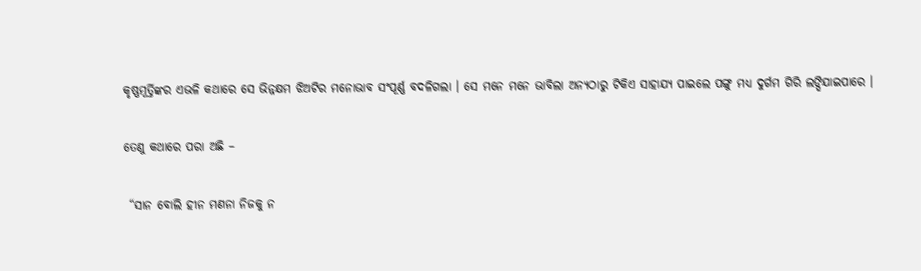କୃଷ୍ଣମୂର୍ତ୍ତିଙ୍କର ଏଭଳି କଥାରେ ସେ ଭିନ୍ନକ୍ଷମ ଝିଅଟିର ମନୋଭାବ ସଂପୂର୍ଣ୍ଣ ବଦଳିଗଲା । ସେ ମନେ ମନେ ଭାବିଲା ଅନ୍ୟଠାରୁ ଟିକିଏ ସାହାଯ୍ୟ ପାଇଲେ ପଙ୍ଗୁ ମଧ୍ୟ ଦୁର୍ଗମ ଗିରି ଲଙ୍ଘିଯାଇପାରେ ।

ତେଣୁ କଥାରେ ପରା ଅଛି –

 “ସାନ ବୋଲି ହୀନ ମଣନା ନିଜକୁ ନ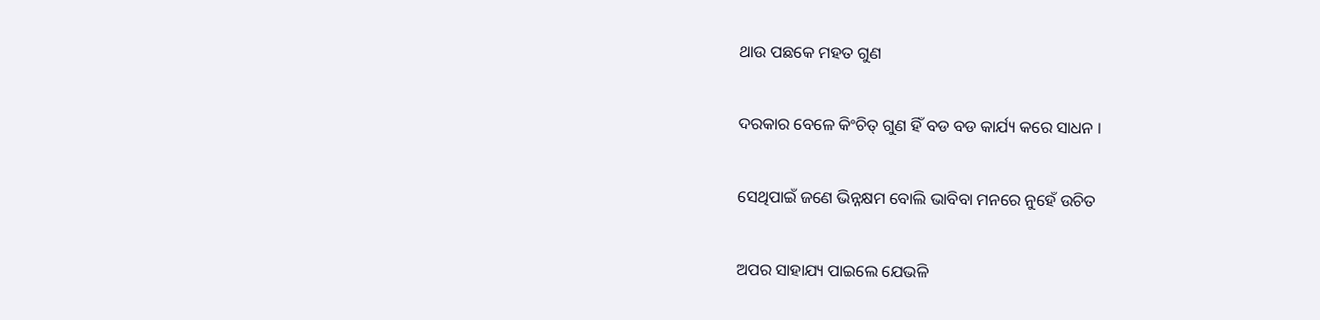ଥାଉ ପଛକେ ମହତ ଗୁଣ

ଦରକାର ବେଳେ କିଂଚିତ୍ ଗୁଣ ହିଁ ବଡ ବଡ କାର୍ଯ୍ୟ କରେ ସାଧନ ।

ସେଥିପାଇଁ ଜଣେ ଭିନ୍ନକ୍ଷମ ବୋଲି ଭାବିବା ମନରେ ନୁହେଁ ଉଚିତ

ଅପର ସାହାଯ୍ୟ ପାଇଲେ ଯେଭଳି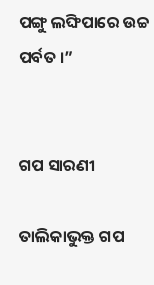ପଙ୍ଗୁ ଲଙ୍ଘିପାରେ ଉଚ୍ଚ ପର୍ବତ ।”


ଗପ ସାରଣୀ

ତାଲିକାଭୁକ୍ତ ଗପ